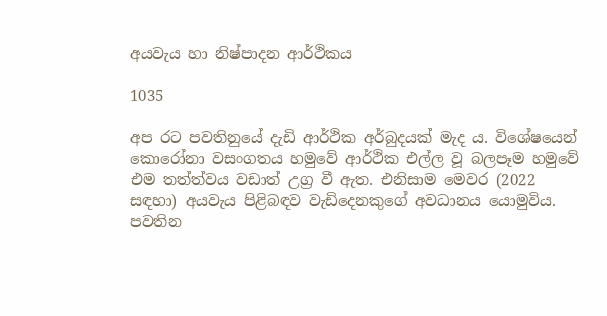අයවැය හා නිෂ්පාදන ආර්ථිකය

1035

අප රට පවතිනුයේ දැඩි ආර්ථික අර්බුදයක් මැද ය. විශේෂයෙන් කොරෝනා වසංගතය හමුවේ ආර්ථික එල්ල වූ බලපෑම හමුවේ එම තත්ත්වය වඩාත් උග්‍ර වී ඇත. එනිසාම මෙවර (2022 සඳහා) අයවැය පිළිබඳව වැඩිදෙනකුගේ අවධානය යොමුවිය. පවතින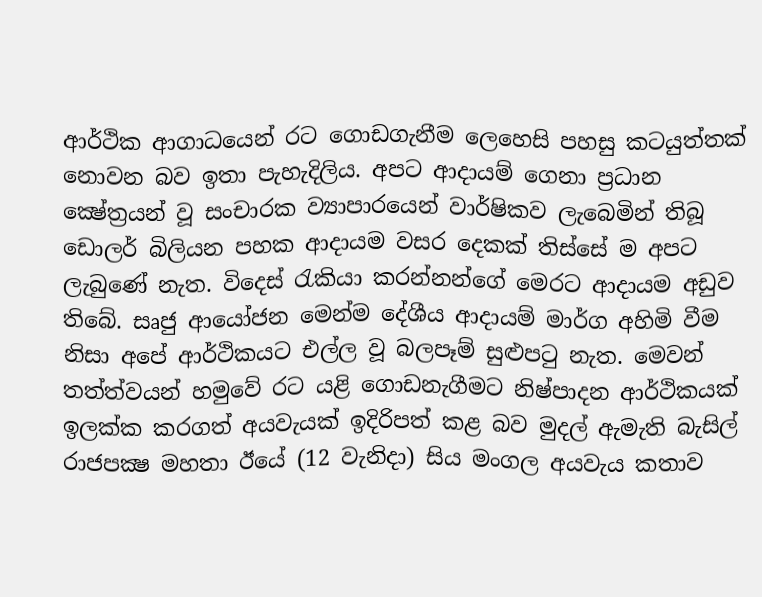ආර්ථික ආගාධයෙන් රට ගොඩගැනීම ලෙහෙසි පහසු කටයුත්තක් නොවන බව ඉතා පැහැදිලිය. අපට ආදායම් ගෙනා ප්‍රධාන ක්‍ෂේත්‍රයන් වූ සංචාරක ව්‍යාපාරයෙන් වාර්ෂිකව ලැබෙමින් තිබූ ඩොලර් බිලියන පහක ආදායම වසර දෙකක් තිස්සේ ම අපට ලැබුණේ නැත. විදෙස් රැකියා කරන්නන්ගේ මෙරට ආදායම අඩුව තිබේ. සෘජු ආයෝජන මෙන්ම දේශීය ආදායම් මාර්ග අහිමි වීම නිසා අපේ ආර්ථිකයට එල්ල වූ බලපෑම් සුළුපටු නැත. මෙවන් තත්ත්වයන් හමුවේ රට යළි ගොඩනැගීමට නිෂ්පාදන ආර්ථිකයක් ඉලක්ක කරගත් අයවැයක් ඉදිරිපත් කළ බව මුදල් ඇමැති බැසිල් රාජපක්‍ෂ මහතා ඊයේ (12 වැනිදා) සිය මංගල අයවැය කතාව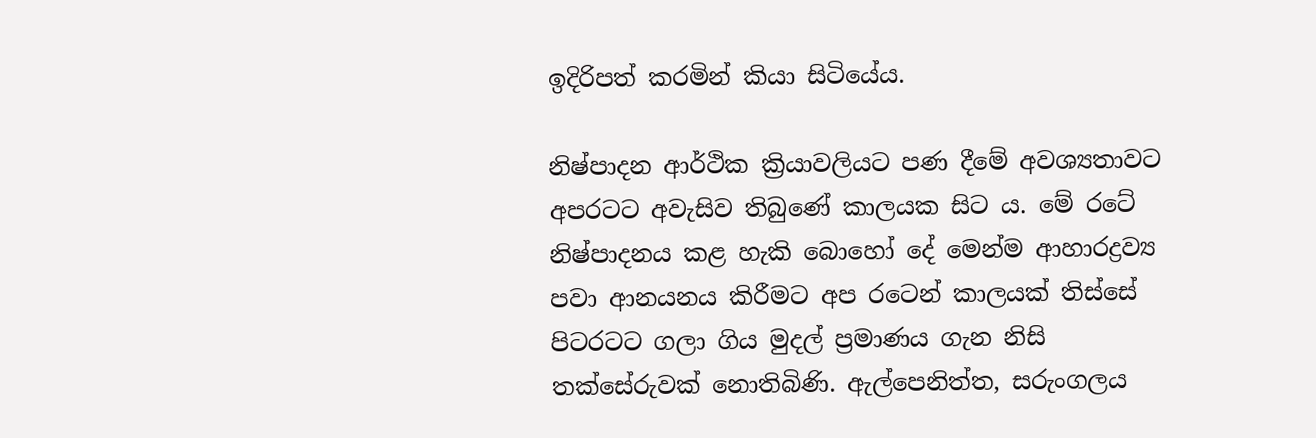ඉදිරිපත් කරමින් කියා සිටියේය.

නිෂ්පාදන ආර්ථික ක්‍රියාවලියට පණ දීමේ අවශ්‍යතාවට අපරටට අවැසිව තිබුණේ කාලයක සිට ය. මේ රටේ නිෂ්පාදනය කළ හැකි බොහෝ දේ මෙන්ම ආහාරද්‍රව්‍ය පවා ආනයනය කිරීමට අප රටෙන් කාලයක් තිස්සේ පිටරටට ගලා ගිය මුදල් ප්‍රමාණය ගැන නිසි තක්සේරුවක් නොතිබිණි. ඇල්පෙනිත්ත, සරුංගලය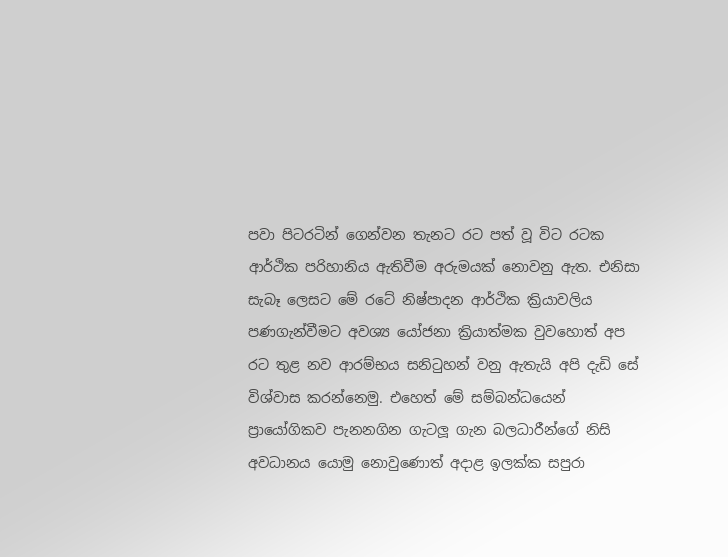පවා පිටරටින් ගෙන්වන තැනට රට පත් වූ විට රටක ආර්ථික පරිහානිය ඇතිවීම අරුමයක් නොවනු ඇත. එනිසා සැබෑ ලෙසට මේ රටේ නිෂ්පාදන ආර්ථික ක්‍රියාවලිය පණගැන්වීමට අවශ්‍ය යෝජනා ක්‍රියාත්මක වුවහොත් අප රට තුළ නව ආරම්භය සනිටුහන් වනු ඇතැයි අපි දැඩි සේ විශ්වාස කරන්නෙමු. එහෙත් මේ සම්බන්ධයෙන් ප්‍රායෝගිකව පැනනගින ගැටලූ ගැන බලධාරීන්ගේ නිසි අවධානය යොමු නොවුණොත් අදාළ ඉලක්ක සපුරා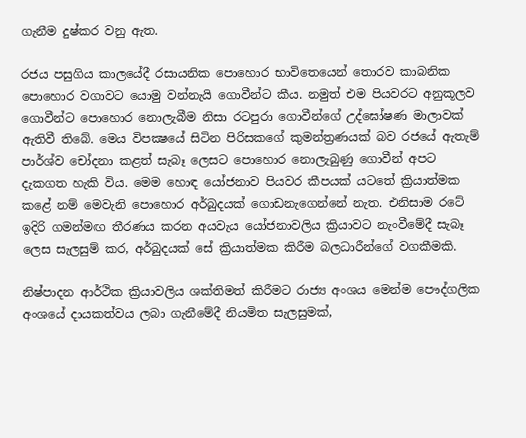ගැනීම දුෂ්කර වනු ඇත.

රජය පසුගිය කාලයේදී රසායනික පොහොර භාවිතෙයෙන් තොරව කාබනික පොහොර වගාවට යොමු වන්නැයි ගොවීන්ට කීය. නමුත් එම පියවරට අනුකූලව ගොවීන්ට පොහොර නොලැබීම නිසා රටපුරා ගොවීන්ගේ උද්ඝෝෂණ මාලාවක් ඇතිවී තිබේ. මෙය විපක්‍ෂයේ සිටින පිරිසකගේ කුමන්ත්‍රණයක් බව රජයේ ඇතැම් පාර්ශ්ව චෝදනා කළත් සැබෑ ලෙසට පොහොර නොලැබුණු ගොවීන් අපට දැකගත හැකි විය. මෙම හොඳ යෝජනාව පියවර කීපයක් යටතේ ක්‍රියාත්මක කළේ නම් මෙවැනි පොහොර අර්බුදයක් ගොඩනැගෙන්නේ නැත. එනිසාම රටේ ඉදිරි ගමන්මඟ තීරණය කරන අයවැය යෝජනාවලිය ක්‍රියාවට නැංවීමේදී සැබෑ ලෙස සැලසුම් කර, අර්බුදයක් සේ ක්‍රියාත්මක කිරීම බලධාරීන්ගේ වගකීමකි.

නිෂ්පාදන ආර්ථික ක්‍රියාවලිය ශක්තිමත් කිරීමට රාජ්‍ය අංශය මෙන්ම පෞද්ගලික අංශයේ දායකත්වය ලබා ගැනීමේදී නියමිත සැලසුමක්,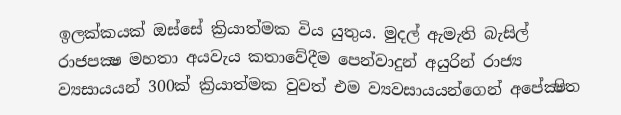ඉලක්කයක් ඔස්සේ ක්‍රියාත්මක විය යුතුය. මුදල් ඇමැති බැසිල් රාජපක්‍ෂ මහතා අයවැය කතාවේදීම පෙන්වාදුන් අයුරින් රාජ්‍ය ව්‍යසායයන් 300ක් ක්‍රියාත්මක වුවත් එම ව්‍යවසායයන්ගෙන් අපේක්‍ෂිත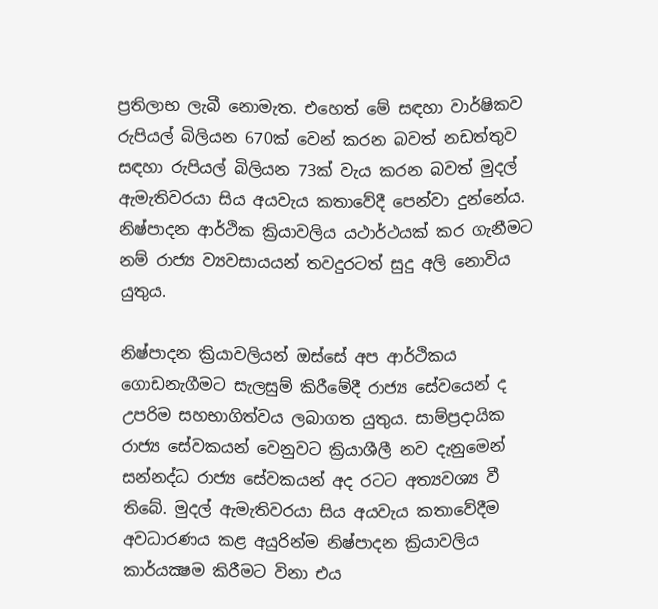ප්‍රතිලාභ ලැබී නොමැත. එහෙත් මේ සඳහා වාර්ෂිකව රුපියල් බිලියන 670ක් වෙන් කරන බවත් නඩත්තුව සඳහා රුපියල් බිලියන 73ක් වැය කරන බවත් මුදල් ඇමැතිවරයා සිය අයවැය කතාවේදී පෙන්වා දුන්නේය. නිෂ්පාදන ආර්ථික ක්‍රියාවලිය යථාර්ථයක් කර ගැනීමට නම් රාජ්‍ය ව්‍යවසායයන් තවදුරටත් සුදු අලි නොවිය යුතුය.

නිෂ්පාදන ක්‍රියාවලියන් ඔස්සේ අප ආර්ථිකය ගොඩනැගීමට සැලසුම් කිරීමේදී රාජ්‍ය සේවයෙන් ද උපරිම සහභාගිත්වය ලබාගත යුතුය. සාම්ප්‍රදායික රාජ්‍ය සේවකයන් වෙනුවට ක්‍රියාශීලී නව දැනුමෙන් සන්නද්ධ රාජ්‍ය සේවකයන් අද රටට අත්‍යවශ්‍ය වී තිබේ. මුදල් ඇමැතිවරයා සිය අයවැය කතාවේදීම අවධාරණය කළ අයුරින්ම නිෂ්පාදන ක්‍රියාවලිය කාර්යක්‍ෂම කිරීමට විනා එය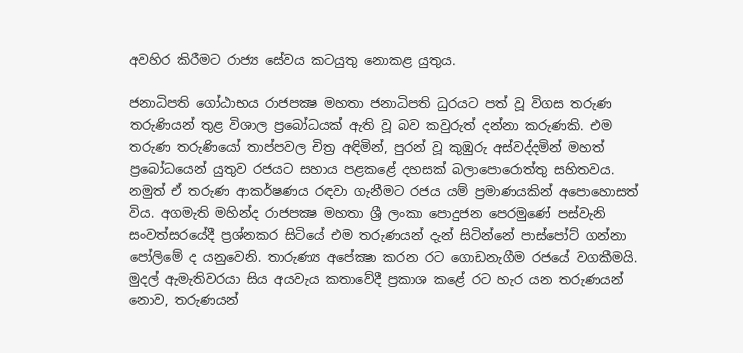අවහිර කිරීමට රාජ්‍ය සේවය කටයුතු නොකළ යුතුය.

ජනාධිපති ගෝඨාභය රාජපක්‍ෂ මහතා ජනාධිපති ධුරයට පත් වූ විගස තරුණ තරුණියන් තුළ විශාල ප්‍රබෝධයක් ඇති වූ බව කවුරුත් දන්නා කරුණකි. එම තරුණ තරුණියෝ තාප්පවල චිත්‍ර අඳිමින්, පුරන් වූ කුඹුරු අස්වද්දමින් මහත් ප්‍රබෝධයෙන් යුතුව රජයට සහාය පළකළේ දහසක් බලාපොරොත්තු සහිතවය. නමුත් ඒ තරුණ ආකර්ෂණය රඳවා ගැනීමට රජය යම් ප්‍රමාණයකින් අපොහොසත් විය. අගමැති මහින්ද රාජපක්‍ෂ මහතා ශ්‍රී ලංකා පොදුජන පෙරමුණේ පස්වැනි සංවත්සරයේදී ප්‍රශ්නකර සිටියේ එම තරුණයන් දැන් සිටින්නේ පාස්පෝට් ගන්නා පෝලිමේ ද යනුවෙනි. තාරුණ්‍ය අපේක්‍ෂා කරන රට ගොඩනැගීම රජයේ වගකීමයි. මුදල් ඇමැතිවරයා සිය අයවැය කතාවේදී ප්‍රකාශ කළේ රට හැර යන තරුණයන් නොව, තරුණයන්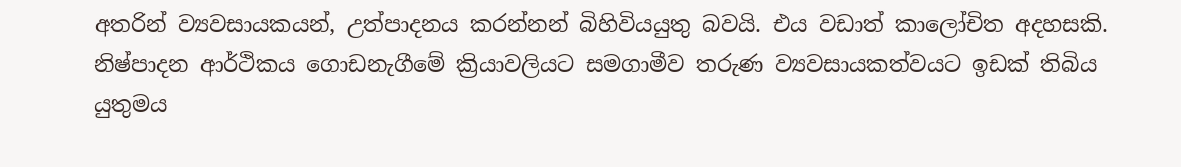අතරින් ව්‍යවසායකයන්, උත්පාදනය කරන්නන් බිහිවියයුතු බවයි. එය වඩාත් කාලෝචිත අදහසකි. නිෂ්පාදන ආර්ථිකය ගොඩනැගීමේ ක්‍රියාවලියට සමගාමීව තරුණ ව්‍යවසායකත්වයට ඉඩක් තිබිය යුතුමය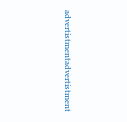advertistmentadvertistment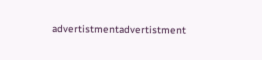advertistmentadvertistment